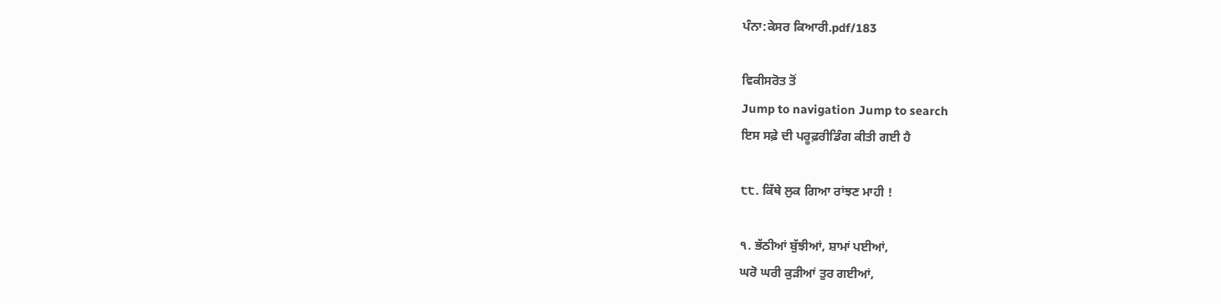ਪੰਨਾ:ਕੇਸਰ ਕਿਆਰੀ.pdf/183

ਵਿਕੀਸਰੋਤ ਤੋਂ
Jump to navigation Jump to search
ਇਸ ਸਫ਼ੇ ਦੀ ਪਰੂਫ਼ਰੀਡਿੰਗ ਕੀਤੀ ਗਈ ਹੈ

੮੮. ਕਿੱਥੇ ਲੁਕ ਗਿਆ ਰਾਂਝਣ ਮਾਹੀ !

੧. ਭੱਠੀਆਂ ਬੁੱਝੀਆਂ, ਸ਼ਾਮਾਂ ਪਈਆਂ,
ਘਰੋ ਘਰੀ ਕੁੜੀਆਂ ਤੁਰ ਗਈਆਂ,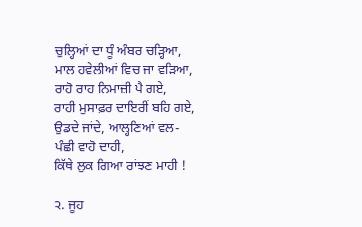ਚੁਲ੍ਹਿਆਂ ਦਾ ਧੂੰ ਅੰਬਰ ਚੜ੍ਹਿਆ,
ਮਾਲ ਹਵੇਲੀਆਂ ਵਿਚ ਜਾ ਵੜਿਆ,
ਰਾਹੋ ਰਾਹ ਨਿਮਾਜ਼ੀ ਪੈ ਗਏ,
ਰਾਹੀ ਮੁਸਾਫ਼ਰ ਦਾਇਰੀਂ ਬਹਿ ਗਏ,
ਉਡਦੇ ਜਾਂਦੇ, ਆਲ੍ਹਣਿਆਂ ਵਲ-
ਪੰਛੀ ਵਾਹੋ ਦਾਹੀ,
ਕਿੱਥੇ ਲੁਕ ਗਿਆ ਰਾਂਝਣ ਮਾਹੀ !

੨. ਜੂਹ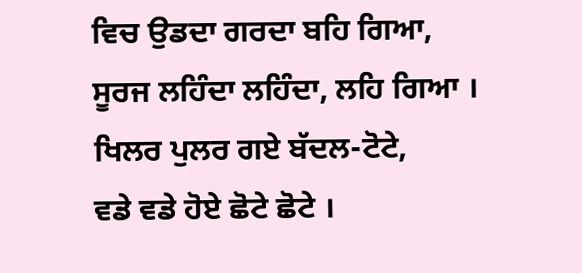ਵਿਚ ਉਡਦਾ ਗਰਦਾ ਬਹਿ ਗਿਆ,
ਸੂਰਜ ਲਹਿੰਦਾ ਲਹਿੰਦਾ, ਲਹਿ ਗਿਆ ।
ਖਿਲਰ ਪੁਲਰ ਗਏ ਬੱਦਲ-ਟੋਟੇ,
ਵਡੇ ਵਡੇ ਹੋਏ ਛੋਟੇ ਛੋਟੇ ।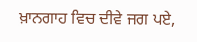ਖ਼ਾਨਗਾਹ ਵਿਚ ਦੀਵੇ ਜਗ ਪਏ,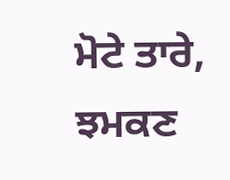ਮੋਟੇ ਤਾਰੇ, ਝਮਕਣ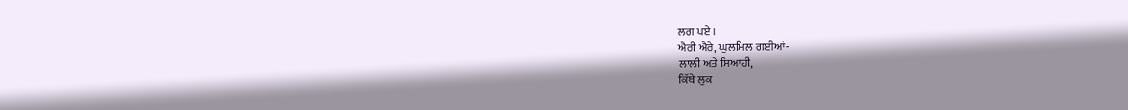ਲਗ ਪਏ ।
ਐਰੀ ਐਰੇ, ਘੁਲਮਿਲ ਗਈਆਂ-
ਲਾਲੀ ਅਤੇ ਸਿਆਹੀ,
ਕਿੱਥੇ ਲੁਕ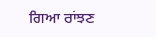ਗਿਆ ਰਾਂਝਣ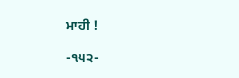ਮਾਹੀ !

-੧੫੨-